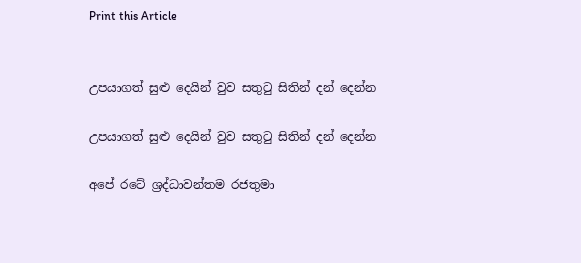Print this Article


උපයාගත් සුළු දෙයින් වුව සතුටු සිතින් දන් දෙන්න

උපයාගත් සුළු දෙයින් වුව සතුටු සිතින් දන් දෙන්න

අපේ රටේ ශ්‍රද්ධාවන්තම රජතුමා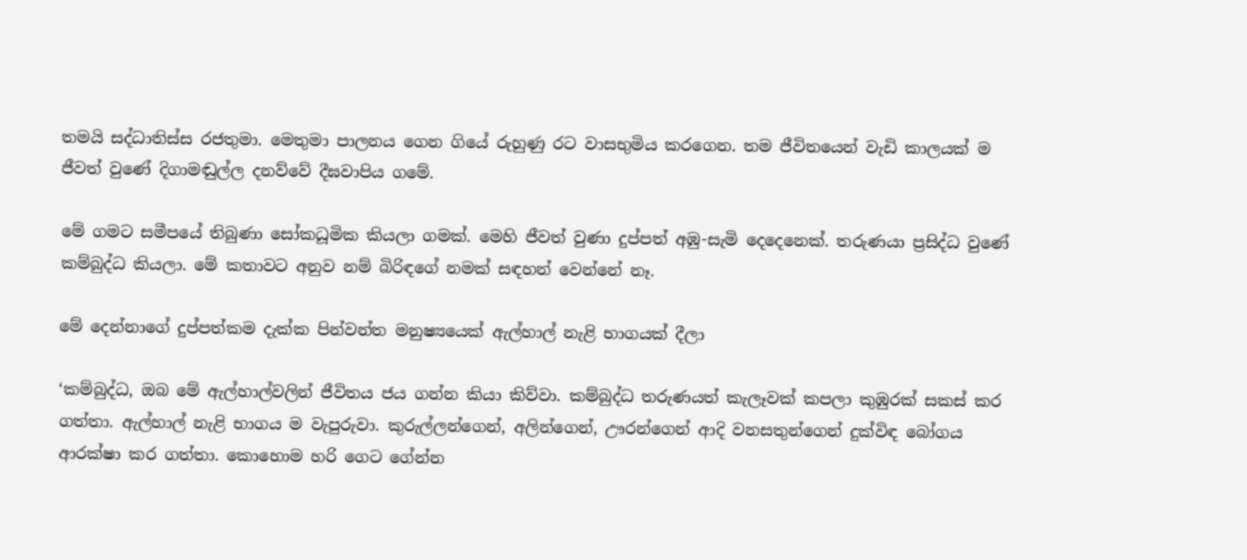තමයි සද්ධාතිස්ස රජතුමා. මෙතුමා පාලනය ගෙන ගියේ රුහුණු රට වාසභුමිය කරගෙන. තම ජීවිතයෙන් වැඩි කාලයක් ම ජීවත් වුණේ දිගාමඬුල්ල දනව්වේ දීඝවාපිය ගමේ.

මේ ගමට සමීපයේ තිබුණා සෝකධූමික කියලා ගමක්. මෙහි ජීවත් වුණා දුප්පත් අඹු-සැමි දෙදෙනෙක්. තරුණයා ප්‍රසිද්ධ වුණේ කම්බුද්ධ කියලා. මේ කතාවට අනුව නම් බිරිඳගේ නමක් සඳහන් වෙන්නේ නෑ.

මේ දෙන්නාගේ දුප්පත්කම දැක්ක පින්වන්ත මනුෂ්‍යයෙක් ඇල්හාල් නැළි භාගයක් දීලා

‘කම්බුද්ධ, ඔබ මේ ඇල්හාල්වලින් ජීවිතය ජය ගන්න කියා කිව්වා. කම්බුද්ධ තරුණයත් කැලෑවක් කපලා කුඹුරක් සකස් කර ගත්තා. ඇල්හාල් නැළි භාගය ම වැපුරුවා. කුරුල්ලන්ගෙන්, අලින්ගෙන්, ඌරන්ගෙන් ආදි වනසතුන්ගෙන් දුක්විඳ බෝගය ආරක්ෂා කර ගත්තා. කොහොම හරි ගෙට ගේන්න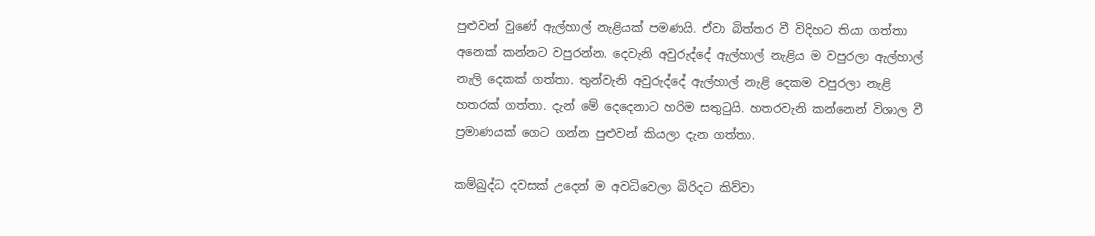පුළුවන් වුණේ ඇල්හාල් නැළියක් පමණයි. ඒවා බිත්තර වී විදිහට තියා ගත්තා අනෙක් කන්නට වපුරන්න. දෙවැනි අවුරුද්දේ ඇල්හාල් නැළිය ම වපුරලා ඇල්හාල් නැලි දෙකක් ගත්තා. තුන්වැනි අවුරුද්දේ ඇල්හාල් නැළි දෙකම වපුරලා නැළි හතරක් ගත්තා. දැන් මේ දෙදෙනාට හරිම සතුටුයි. හතරවැනි කන්නෙන් විශාල වී ප්‍රමාණයක් ගෙට ගන්න පුළුවන් කියලා දැන ගත්තා.

කම්බුද්ධ දවසක් උදෙන් ම අවධිවෙලා බිරිදට කිව්වා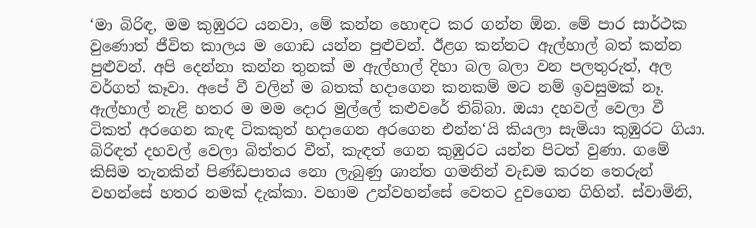‘මා බිරිඳ, මම කුඹුරට යනවා, මේ කන්න හොඳට කර ගන්න ඕන. මේ පාර සාර්ථක වුණොත් ජීවිත කාලය ම ගොඩ යන්න පුළුවන්. ඊළග කන්නට ඇල්හාල් බත් කන්න පුළුවන්. අපි දෙන්නා කන්න තුනක් ම ඇල්හාල් දිහා බල බලා වන පලතුරුත්, අල වර්ගත් කෑවා. අපේ වී වලින් ම බතක් හදාගෙන කනකම් මට නම් ඉවසුමක් නෑ. ඇල්හාල් නැළි හතර ම මම දොර මුල්ලේ කළුවරේ තිබ්බා. ඔයා දහවල් වෙලා වී ටිකත් අරගෙන කැඳ ටිකකුත් හදාගෙන අරගෙන එන්න‘යි කියලා සැමියා කුඹුරට ගියා. බිරිඳත් දහවල් වෙලා බිත්තර වීත්, කැඳත් ගෙන කුඹුරට යන්න පිටත් වුණා. ගමේ කිසිම තැනකින් පිණ්ඩපාතය නො ලැබුණු ශාන්ත ගමනින් වැඩම කරන තෙරුන් වහන්සේ හතර නමක් දැක්කා. වහාම උන්වහන්සේ වෙතට දුවගෙන ගිහින්. ස්වාමිනි,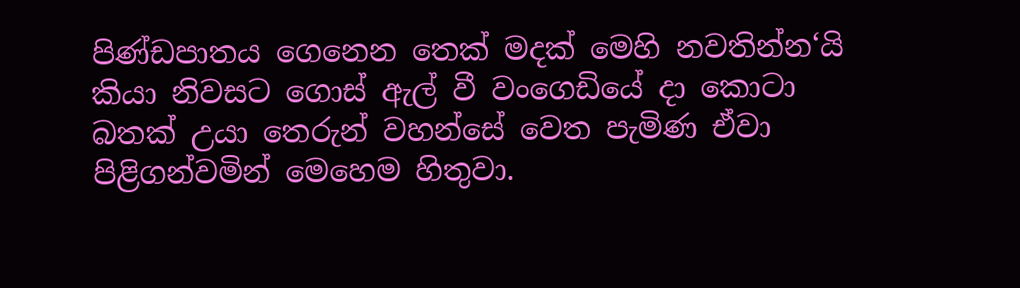පිණ්ඩපාතය ගෙනෙන තෙක් මදක් මෙහි නවතින්න‘යි කියා නිවසට ගොස් ඇල් වී වංගෙඩියේ දා කොටා බතක් උයා තෙරුන් වහන්සේ වෙත පැමිණ ඒවා පිළිගන්වමින් මෙහෙම හිතුවා.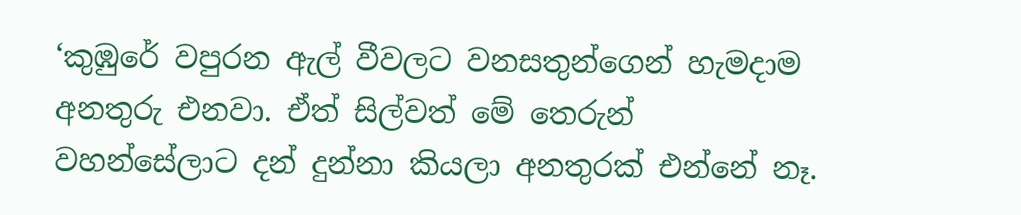‘කුඹුරේ වපුරන ඇල් වීවලට වනසතුන්ගෙන් හැමදාම අනතුරු එනවා. ඒත් සිල්වත් මේ තෙරුන් වහන්සේලාට දන් දුන්නා කියලා අනතුරක් එන්නේ නෑ.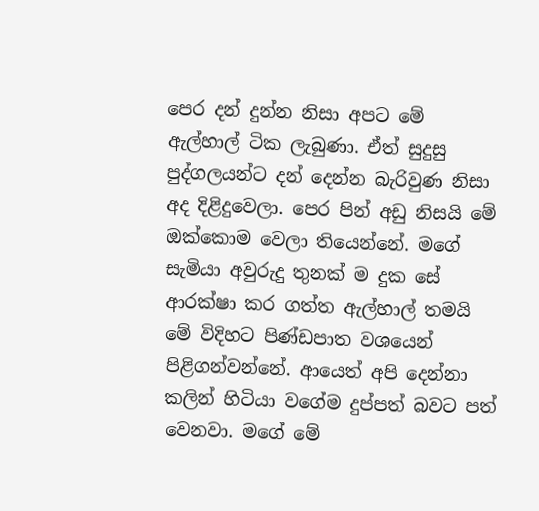පෙර දන් දුන්න නිසා අපට මේ ඇල්හාල් ටික ලැබුණා. ඒත් සුදුසු පුද්ගලයන්ට දන් දෙන්න බැරිවුණ නිසා අද දිළිදුවෙලා. පෙර පින් අඩු නිසයි මේ ඔක්කොම වෙලා තියෙන්නේ. මගේ සැමියා අවුරුදු තුනක් ම දුක සේ ආරක්ෂා කර ගත්ත ඇල්හාල් තමයි මේ විදිහට පිණ්ඩපාත වශයෙන් පිළිගන්වන්නේ. ආයෙත් අපි දෙන්නා කලින් හිටියා වගේම දුප්පත් බවට පත් වෙනවා. මගේ මේ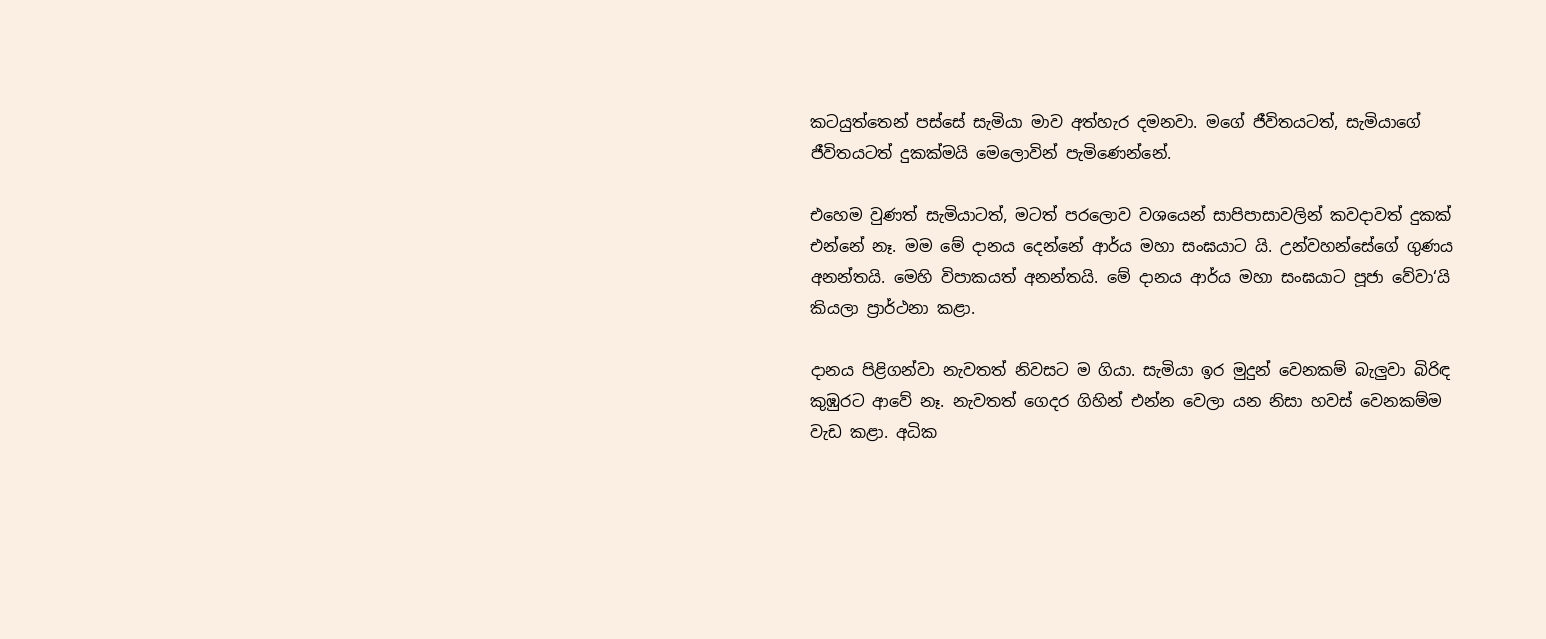කටයුත්තෙන් පස්සේ සැමියා මාව අත්හැර දමනවා. මගේ ජීවිතයටත්, සැමියාගේ ජීවිතයටත් දුකක්මයි මෙලොවින් පැමිණෙන්නේ.

එහෙම වුණත් සැමියාටත්, මටත් පරලොව වශයෙන් සාපිපාසාවලින් කවදාවත් දුකක් එන්නේ නෑ. මම මේ දානය දෙන්නේ ආර්ය මහා සංඝයාට යි. උන්වහන්සේගේ ගුණය අනන්තයි. මෙහි විපාකයත් අනන්තයි. මේ දානය ආර්ය මහා සංඝයාට පූජා වේවා‘යි කියලා ප්‍රාර්ථනා කළා.

දානය පිළිගන්වා නැවතත් නිවසට ම ගියා. සැමියා ඉර මුදුන් වෙනකම් බැලුවා බිරිඳ කුඹුරට ආවේ නෑ. නැවතත් ගෙදර ගිහින් එන්න වෙලා යන නිසා හවස් වෙනකම්ම වැඩ කළා. අධික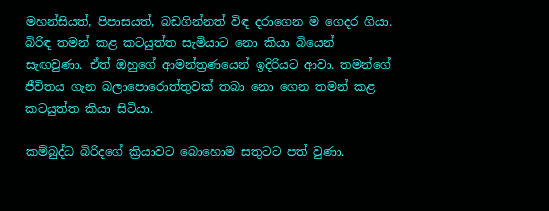මහන්සියත්, පිපාසයත්, බඩගින්නත් විඳ දරාගෙන ම ගෙදර ගියා. බිරිඳ තමන් කළ කටයුත්ත සැමියාට නො කියා බියෙන් සැඟවුණා. ඒත් ඔහුගේ ආමන්ත්‍රණයෙන් ඉදිරියට ආවා. තමන්ගේ ජීවිතය ගැන බලාපොරොත්තුවක් තබා නො ගෙන තමන් කළ කටයුත්ත කියා සිටියා.

කම්බුද්ධ බිරිදගේ ක්‍රියාවට බොහොම සතුටට පත් වුණා.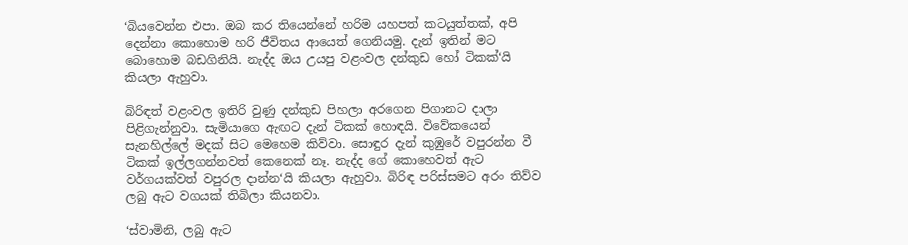‘බියවෙන්න එපා. ඔබ කර තියෙන්නේ හරිම යහපත් කටයුත්තක්, අපි දෙන්නා කොහොම හරි ජීවිතය ආයෙත් ගෙනියමු. දැන් ඉතින් මට බොහොම බඩගිනියි. නැද්ද ඔය උයපු වළංවල දන්කුඩ හෝ ටිකක්‘යි කියලා ඇහුවා.

බිරිඳත් වළංවල ඉතිරි වුණු දන්කුඩ පිහලා අරගෙන පිගානට දාලා පිළිගැන්නුවා. සැමියාගෙ ඇඟට දැන් ටිකක් හොඳයි. විවේකයෙන් සැනහිල්ලේ මදක් සිට මෙහෙම කිව්වා. සොඳුර දැන් කුඹුරේ වපුරන්න වී ටිකක් ඉල්ලගන්නවත් කෙනෙක් නෑ. නැද්ද ගේ කොහෙවත් ඇට වර්ගයක්වත් වපුරල දාන්න‘යි කියලා ඇහුවා. බිරිඳ පරිස්සමට අරං තිව්ව ලබු ඇට වගයක් තිබිලා කියනවා.

‘ස්වාමිනි, ලබු ඇට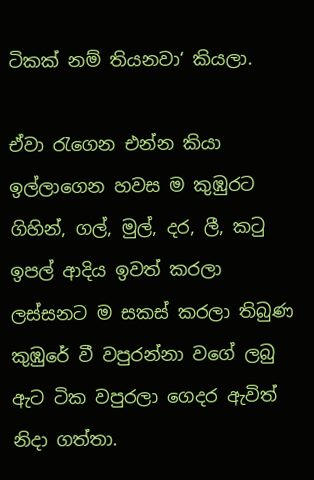ටිකක් නම් තියනවා‘ කියලා.

ඒවා රැගෙන එන්න කියා ඉල්ලාගෙන හවස ම කුඹුරට ගිහින්, ගල්, මුල්, දර, ලී, කටු ඉපල් ආදිය ඉවත් කරලා ලස්සනට ම සකස් කරලා තිබුණ කුඹුරේ වී වපුරන්නා වගේ ලබු ඇට ටික වපුරලා ගෙදර ඇවිත් නිදා ගත්තා.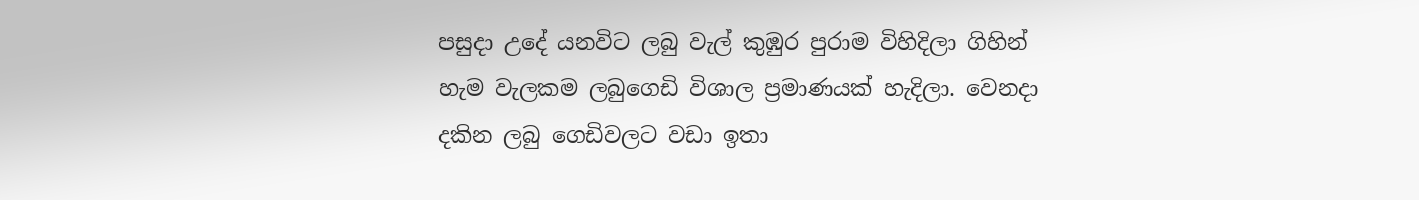පසුදා උදේ යනවිට ලබු වැල් කුඹුර පුරාම විහිදිලා ගිහින් හැම වැලකම ලබුගෙඩි විශාල ප්‍රමාණයක් හැදිලා. වෙනදා දකින ලබු ගෙඩිවලට වඩා ඉතා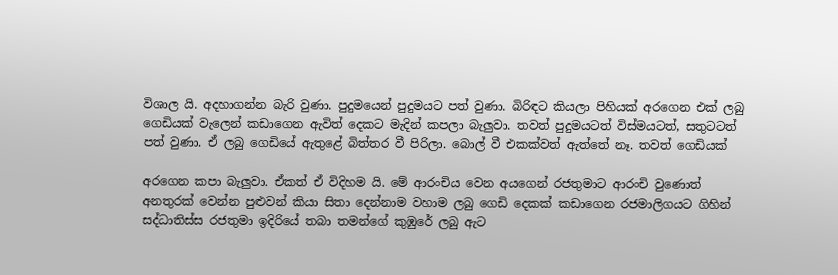විශාල යි. අදහාගන්න බැරි වුණා. පුදුමයෙන් පුදුමයට පත් වුණා. බිරිඳට කියලා පිහියක් අරගෙන එක් ලබු ගෙඩියක් වැලෙන් කඩාගෙන ඇවිත් දෙකට මැදින් කපලා බැලුවා. තවත් පුදුමයටත් විස්මයටත්, සතුටටත් පත් වුණා. ඒ ලබු ගෙඩියේ ඇතුළේ බිත්තර වී පිරිලා. බොල් වී එකක්වත් ඇත්තේ නෑ. තවත් ගෙඩියක්

අරගෙන කපා බැලුවා. ඒකත් ඒ විදිහම යි. මේ ආරංචිය වෙන අයගෙන් රජතුමාට ආරංචි වුණොත් අනතුරක් වෙන්න පුළුවන් කියා සිතා දෙන්නාම වහාම ලබු ගෙඩි දෙකක් කඩාගෙන රජමාලිගයට ගිහින් සද්ධාතිස්ස රජතුමා ඉදිරියේ තබා තමන්ගේ කුඹුරේ ලබු ඇට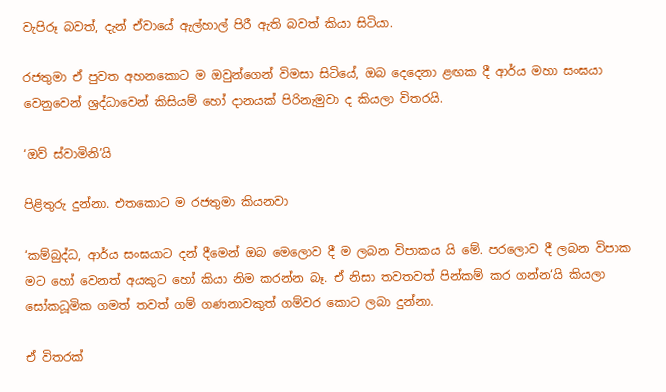වැපිරූ බවත්, දැන් ඒවායේ ඇල්හාල් පිරී ඇති බවත් කියා සිටියා.

රජතුමා ඒ පුවත අහනකොට ම ඔවුන්ගෙන් විමසා සිටියේ, ඔබ දෙදෙනා ළඟක දී ආර්ය මහා සංඝයා වෙනුවෙන් ශ්‍රද්ධාවෙන් කිසියම් හෝ දානයක් පිරිනැමුවා ද කියලා විතරයි.

‘ඔව් ස්වාමිනි’යි

පිළිතුරු දුන්නා. එතකොට ම රජතුමා කියනවා

‘කම්බුද්ධ, ආර්ය සංඝයාට දන් දීමෙන් ඔබ මෙලොව දී ම ලබන විපාකය යි මේ. පරලොව දී ලබන විපාක මට හෝ වෙනත් අයකුට හෝ කියා නිම කරන්න බෑ. ඒ නිසා තවතවත් පින්කම් කර ගන්න‘යි කියලා සෝකධූමික ගමත් තවත් ගම් ගණනාවකුත් ගම්වර කොට ලබා දුන්නා.

ඒ විතරක්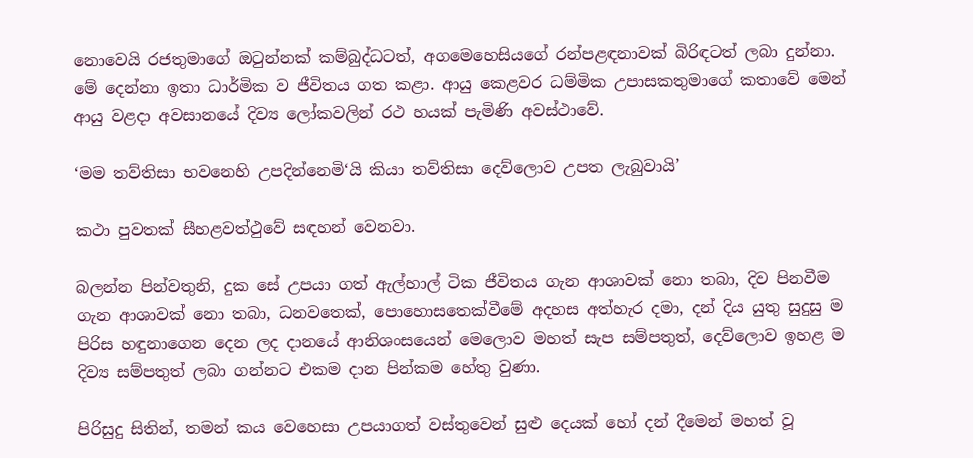නොවෙයි රජතුමාගේ ඔටුන්නක් කම්බුද්ධටත්, අගමෙහෙසියගේ රන්පළඳනාවක් බිරිඳටත් ලබා දුන්නා. මේ දෙන්නා ඉතා ධාර්මික ව ජීවිතය ගත කළා. ආයු කෙළවර ධම්මික උපාසකතුමාගේ කතාවේ මෙන් ආයු වළදා අවසානයේ දිව්‍ය ලෝකවලින් රථ හයක් පැමිණි අවස්ථාවේ.

‘මම තව්තිසා භවනෙහි උපදින්නෙමි‘යි කියා තව්තිසා දෙව්ලොව උපත ලැබුවායි’

කථා පුවතක් සීහළවත්ථුවේ සඳහන් වෙනවා.

බලන්න පින්වතුනි, දුක සේ උපයා ගත් ඇල්හාල් ටික ජීවිතය ගැන ආශාවක් නො තබා, දිව පිනවීම ගැන ආශාවක් නො තබා, ධනවතෙක්, පොහොසතෙක්වීමේ අදහස අත්හැර දමා, දන් දිය යුතු සුදුසු ම පිරිස හඳුනාගෙන දෙන ලද දානයේ ආනිශංසයෙන් මෙලොව මහත් සැප සම්පතුත්, දෙව්ලොව ඉහළ ම දිව්‍ය සම්පතුත් ලබා ගන්නට එකම දාන පින්කම හේතු වුණා.

පිරිසුදු සිතින්, තමන් කය වෙහෙසා උපයාගත් වස්තුවෙන් සුළු දෙයක් හෝ දන් දීමෙන් මහත් වූ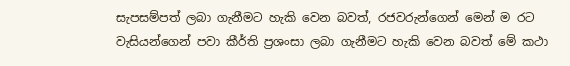සැපසම්පත් ලබා ගැනීමට හැකි වෙන බවත්, රජවරුන්ගෙන් මෙන් ම රට වැසියන්ගෙන් පවා කීර්ති ප්‍රශංසා ලබා ගැනීමට හැකි වෙන බවත් මේ කථා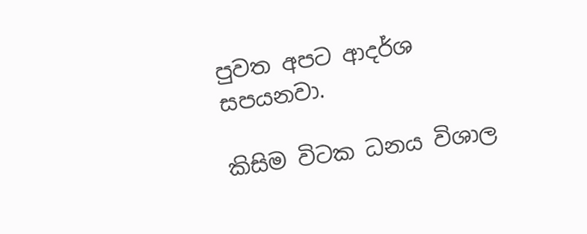පුවත අපට ආදර්ශ සපයනවා.

කිසිම විටක ධනය විශාල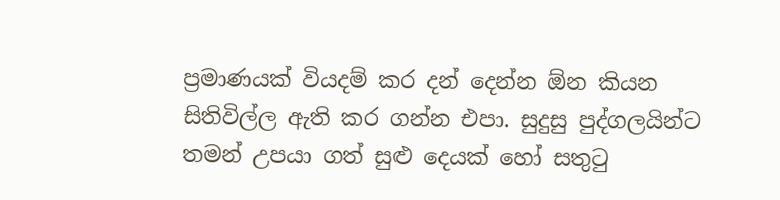ප්‍රමාණයක් වියදම් කර දන් දෙන්න ඕන කියන සිතිවිල්ල ඇති කර ගන්න එපා. සුදුසු පුද්ගලයින්ට තමන් උපයා ගත් සුළු දෙයක් හෝ සතුටු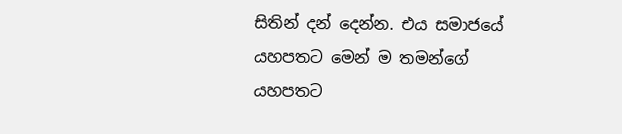සිතින් දන් දෙන්න. එය සමාජයේ යහපතට මෙන් ම තමන්ගේ යහපතට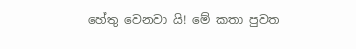හේතු වෙනවා යි! මේ කතා පුවත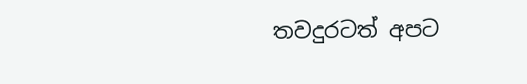තවදුරටත් අපට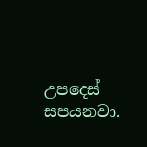උපදෙස් සපයනවා.